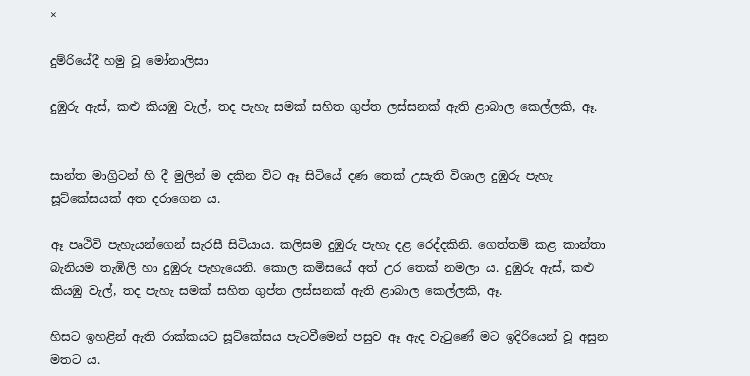×

දුම්රියේදී හමු වූ මෝනාලිසා

දුඹුරු ඇස්, කළු කියඹු වැල්, තද පැහැ සමක් සහිත ගුප්ත ලස්සනක් ඇති ළාබාල කෙල්ලකි, ඈ.


සාන්ත මාග්‍රිටන් හි දී මුලින් ම දකින විට ඈ සිටියේ දණ තෙක් උසැති විශාල දුඹුරු පැහැ සූට්කේසයක් අත දරාගෙන ය.

ඈ පෘථිවි පැහැයන්ගෙන් සැරසී සිටියාය. කලිසම දුඹුරු පැහැ දළ රෙද්දකිනි. ගෙත්තම් කළ කාන්තා බැනියම තැඹිලි හා දුඹුරු පැහැයෙනි. කොල කමිසයේ අත් උර තෙක් නමලා ය. දුඹුරු ඇස්, කළු කියඹු වැල්, තද පැහැ සමක් සහිත ගුප්ත ලස්සනක් ඇති ළාබාල කෙල්ලකි, ඈ.

හිසට ඉහළින් ඇති රාක්කයට සූට්කේසය පැටවීමෙන් පසුව ඈ ඇද වැටුණේ මට ඉදිරියෙන් වූ අසුන මතට ය.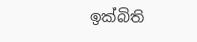ඉක්බිති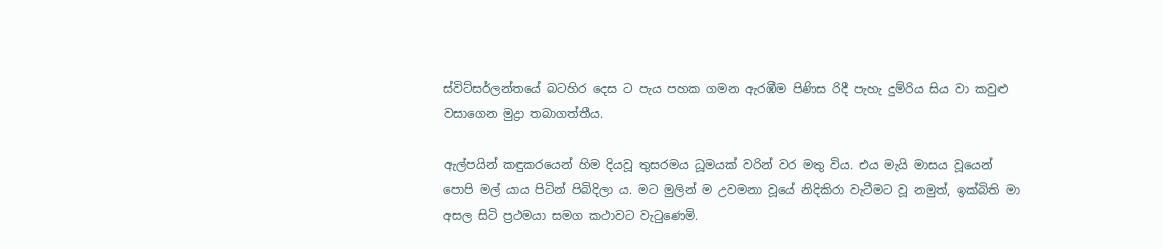ස්විට්සර්ලන්තයේ බටහිර දෙස ට පැය පහක ගමන ඇරඹීම පිණිස රිදී පැහැ දුම්රිය සිය වා කවුළු වසාගෙන මුද්‍රා තබාගත්තීය.

ඇල්පයින් කඳුකරයෙන් හිම දියවූ තුසරමය ධූමයක් වරින් වර මතු විය. එය මැයි මාසය වූයෙන් පොපි මල් යාය පිටින් පිබිදිලා ය. මට මුලින් ම උවමනා වූයේ නිදිකිරා වැටීමට වූ නමුත්, ඉක්බිති මා අසල සිටි ප්‍රථමයා සමග කථාවට වැටුණෙමි.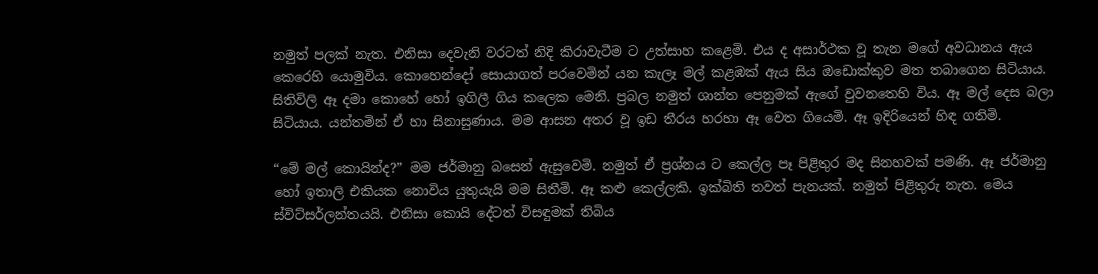නමුත් පලක් නැත. එනිසා දෙවැනි වරටත් නිදි කිරාවැටීම ට උත්සාහ කළෙමි. එය ද අසාර්ථක වූ තැන මගේ අවධානය ඇය කෙරෙහි යොමුවිය. කොහෙන්දෝ සොයාගත් පරවෙමින් යන කැලෑ මල් කළඹක් ඇය සිය ඔඩොක්කුව මත තබාගෙන සිටියාය. සිතිවිලි ඈ දමා කොහේ හෝ ඉගිලී ගිය කලෙක මෙනි. ප්‍රබල නමුත් ශාන්ත පෙනුමක් ඇගේ වුවනතෙහි විය. ඈ මල් දෙස බලා සිටියාය. යන්තමින් ඒ හා සිනාසුණාය. මම ආසන අතර වූ ඉඩ තීරය හරහා ඈ වෙත ගියෙමි. ඈ ඉදිරියෙන් හිඳ ගතිමි.

“මේ මල් කොයින්ද?” මම ජර්මානු බසෙන් ඇසුවෙමි. නමුත් ඒ ප්‍රශ්නය ට කෙල්ල පෑ පිළිතුර මද සිනහවක් පමණි. ඈ ජර්මානු හෝ ඉතාලි එකියක නොවිය යුතුයැයි මම සිතීමි. ඈ කළු කෙල්ලකි. ඉක්බිති තවත් පැනයක්. නමුත් පිළිතුරු නැත. මෙය ස්විට්සර්ලන්තයයි. එනිසා කොයි දේටත් විසඳුමක් තිබිය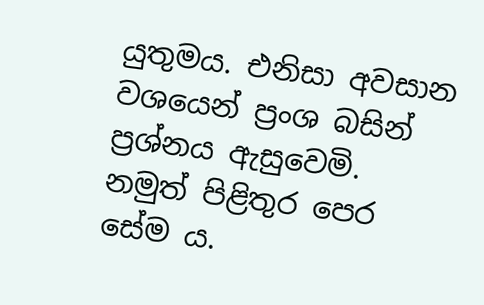යුතුමය. එනිසා අවසාන වශයෙන් ප්‍රංශ බසින් ප්‍රශ්නය ඇසුවෙමි. නමුත් පිළිතුර පෙර සේම ය.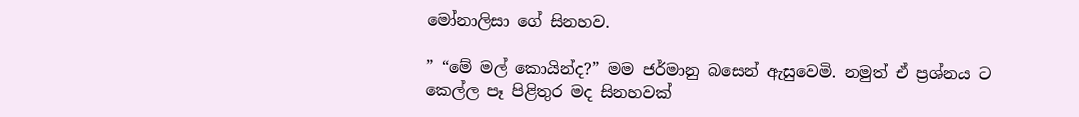මෝනාලිසා ගේ සිනහව.

” “මේ මල් කොයින්ද?” මම ජර්මානු බසෙන් ඇසුවෙමි. නමුත් ඒ ප්‍රශ්නය ට කෙල්ල පෑ පිළිතුර මද සිනහවක්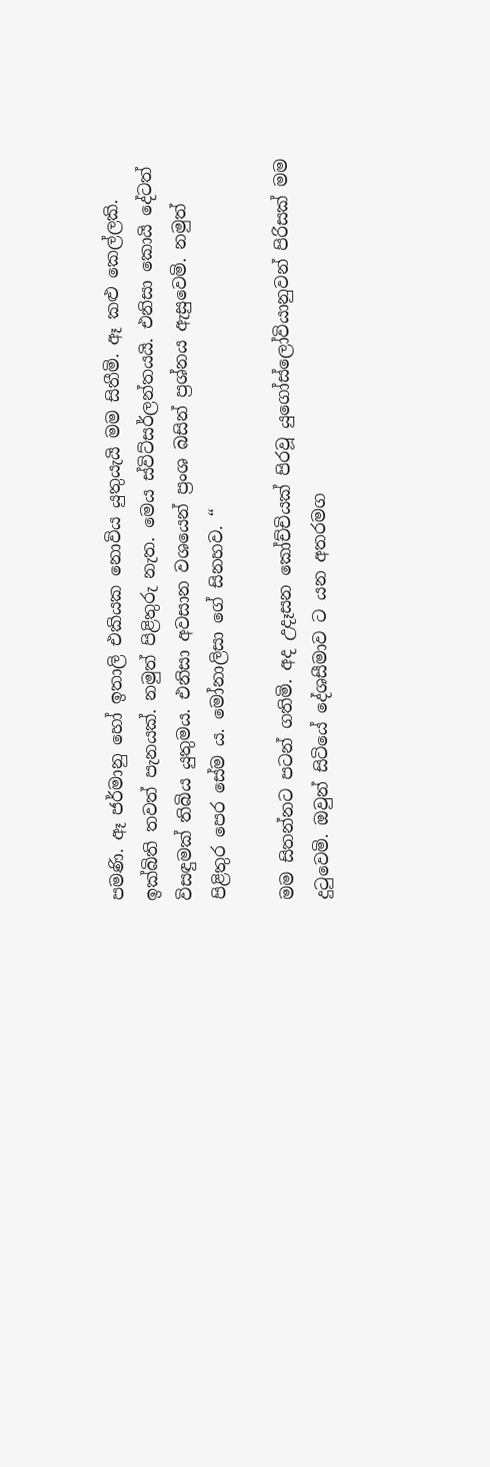පමණි. ඈ ජර්මානු හෝ ඉතාලි එකියක නොවිය යුතුයැයි මම සිතීමි. ඈ කළු කෙල්ලකි. ඉක්බිති තවත් පැනයක්. නමුත් පිළිතුරු නැත. මෙය ස්විට්සර්ලන්තයයි. එනිසා කොයි දේටත් විසඳුමක් තිබිය යුතුමය. එනිසා අවසාන වශයෙන් ප්‍රංශ බසින් ප්‍රශ්නය ඇසුවෙමි. නමුත් පිළිතුර පෙර සේම ය. මෝනාලිසා ගේ සිනහව. “

මම සිතන්නට පටන් ගතිමි. අද උදෑසන කෝච්චියක් පිරවූ යුගෝස්ලෝවියානුවන් පිරිසක් මම දුටුවෙමි. ඔවුන් සිටියේ දේශසීමාව ට යන අතරමග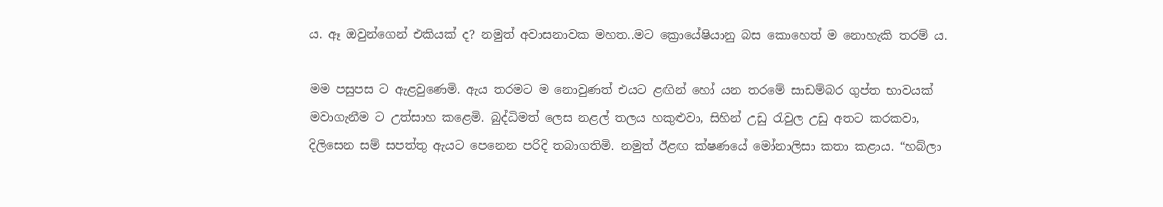ය. ඈ ඔවුන්ගෙන් එකියක් ද? නමුත් අවාසනාවක මහත..මට ක්‍රොයේෂියානු බස කොහෙත් ම නොහැකි තරම් ය.

මම පසුපස ට ඇළවුණෙමි. ඇය තරමට ම නොවුණත් එයට ළඟින් හෝ යන තරමේ සාඩම්බර ගුප්ත භාවයක් මවාගැනීම ට උත්සාහ කළෙමි. බුද්ධිමත් ලෙස නළල් තලය හකුළුවා, සිහින් උඩු රැවුල උඩු අතට කරකවා, දිලිසෙන සම් සපත්තු ඇයට පෙනෙන පරිදි තබාගතිමි. නමුත් ඊළඟ ක්ෂණයේ මෝනාලිසා කතා කළාය. “හබ්ලා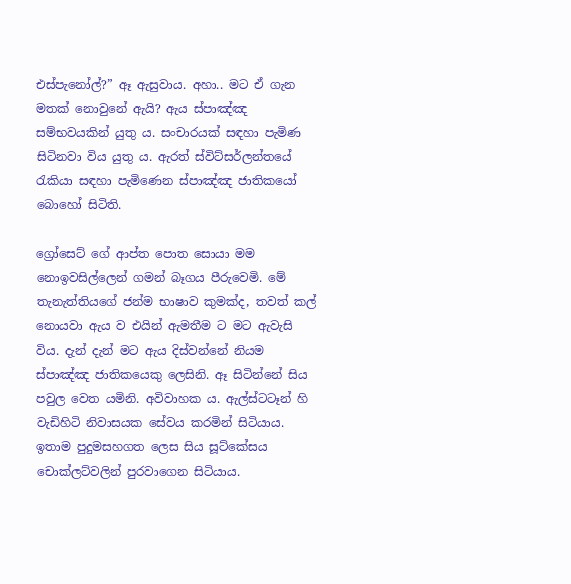එස්පැනෝල්?” ඈ ඇසුවාය. අහා.. මට ඒ ගැන මතක් නොවුනේ ඇයි? ඇය ස්පාඤ්ඤ සම්භවයකින් යුතු ය. සංචාරයක් සඳහා පැමිණ සිටිනවා විය යුතු ය. ඇරත් ස්විට්සර්ලන්තයේ රැකියා සඳහා පැමිණෙන ස්පාඤ්ඤ ජාතිකයෝ බොහෝ සිටිති.

ග්‍රෝසෙට් ගේ ආප්ත පොත සොයා මම නොඉවසිල්ලෙන් ගමන් බෑගය පීරුවෙමි. මේ තැනැත්තියගේ ජන්ම භාෂාව කුමක්ද, තවත් කල් නොයවා ඇය ව එයින් ඇමතීම ට මට ඇවැසි විය. දැන් දැන් මට ඇය දිස්වන්නේ නියම ස්පාඤ්ඤ ජාතිකයෙකු ලෙසිනි. ඈ සිටින්නේ සිය පවුල වෙත යමිනි. අවිවාහක ය. ඇල්ස්ටටෑන් හි වැඩිහිටි නිවාසයක සේවය කරමින් සිටියාය. ඉතාම පුදුමසහගත ලෙස සිය සූට්කේසය චොක්ලට්වලින් පුරවාගෙන සිටියාය.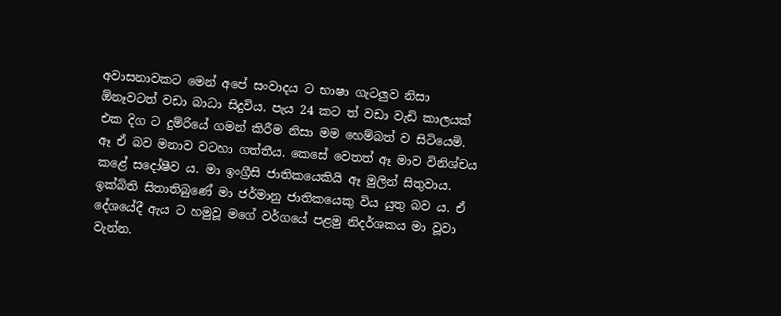අවාසනාවකට මෙන් අපේ සංවාදය ට භාෂා ගැටලුව නිසා ඕනෑවටත් වඩා බාධා සිදුවිය. පැය 24 කට ත් වඩා වැඩි කාලයක් එක දිග ට දුම්රියේ ගමන් කිරීම නිසා මම හෙම්බත් ව සිටියෙමි. ඈ ඒ බව මනාව වටහා ගත්තීය. කෙසේ වෙතත් ඈ මාව විනිශ්චය කළේ සදෝෂීව ය. මා ඉංග්‍රීසි ජාතිකයෙකියි ඈ මුලින් සිතුවාය. ඉක්බිති සිතාතිබුණේ මා ජර්මානු ජාතිකයෙකු විය යුතු බව ය. ඒ දේශයේදී ඇය ට හමුවූ මගේ වර්ගයේ පළමු නිදර්ශකය මා වූවා වැන්න.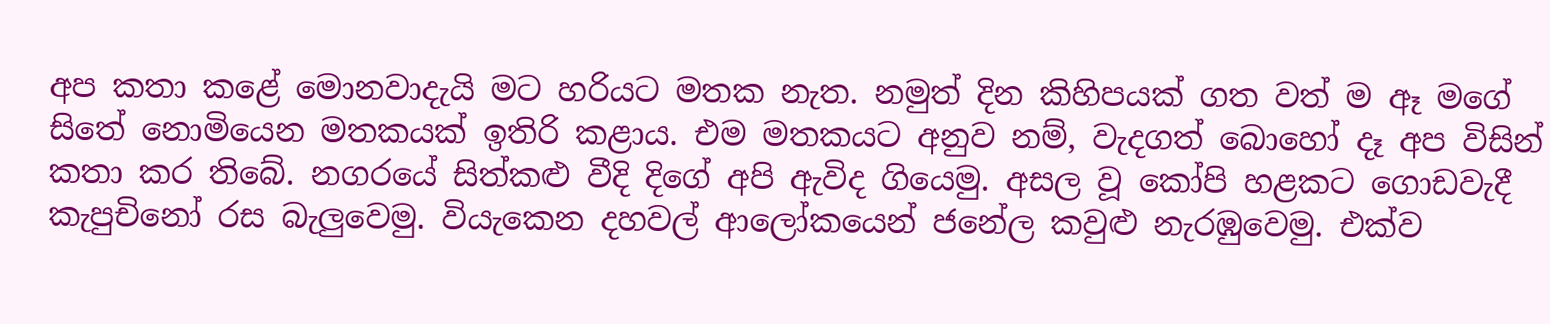අප කතා කළේ මොනවාදැයි මට හරියට මතක නැත. නමුත් දින කිහිපයක් ගත වත් ම ඈ මගේ සිතේ නොමියෙන මතකයක් ඉතිරි කළාය. එම මතකයට අනුව නම්, වැදගත් බොහෝ දෑ අප විසින් කතා කර තිබේ. නගරයේ සිත්කළු වීදි දිගේ අපි ඇවිද ගියෙමු. අසල වූ කෝපි හළකට ගොඩවැදී කැපුචිනෝ රස බැලුවෙමු. වියැකෙන දහවල් ආලෝකයෙන් ජනේල කවුළු නැරඹුවෙමු. එක්ව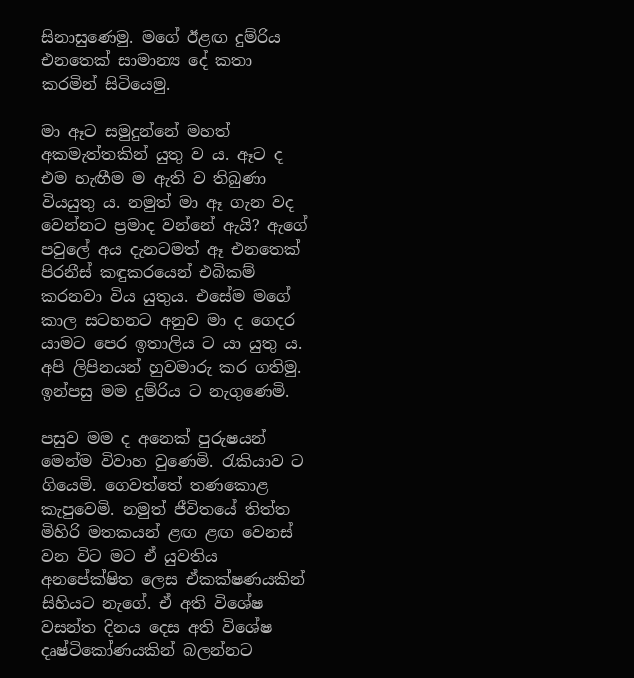සිනාසුණෙමු. මගේ ඊළඟ දුම්රිය එනතෙක් සාමාන්‍ය දේ කතා කරමින් සිටියෙමු.

මා ඈට සමුදුන්නේ මහත් අකමැත්තකින් යුතු ව ය. ඈට ද එම හැඟීම ම ඇති ව තිබුණා වියයුතු ය. නමුත් මා ඈ ගැන වද වෙන්නට ප්‍රමාද වන්නේ ඇයි? ඇගේ පවුලේ අය දැනටමත් ඈ එනතෙක් පිරනීස් කඳුකරයෙන් එබිකම් කරනවා විය යුතුය. එසේම මගේ කාල සටහනට අනුව මා ද ගෙදර යාමට පෙර ඉතාලිය ට යා යුතු ය. අපි ලිපිනයන් හුවමාරු කර ගතිමු. ඉන්පසු මම දුම්රිය ට නැගුණෙමි.

පසුව මම ද අනෙක් පුරුෂයන් මෙන්ම විවාහ වුණෙමි. රැකියාව ට ගියෙමි. ගෙවත්තේ තණකොළ කැපුවෙමි. නමුත් ජීවිතයේ තිත්ත මිහිරි මතකයන් ළඟ ළඟ වෙනස් වන විට මට ඒ යුවතිය අනපේක්ෂිත ලෙස ඒකක්ෂණයකින් සිහියට නැගේ. ඒ අති විශේෂ වසන්ත දිනය දෙස අති විශේෂ දෘෂ්ටිකෝණයකින් බලන්නට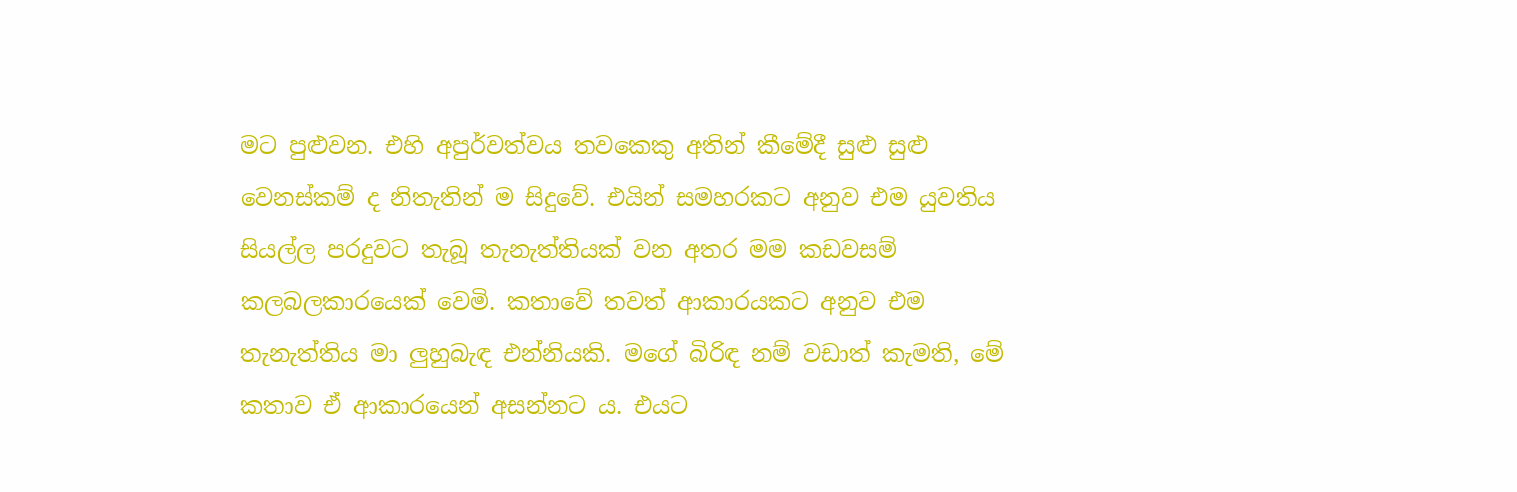මට පුළුවන. එහි අපුර්වත්වය තවකෙකු අතින් කීමේදී සුළු සුළු වෙනස්කම් ද නිතැතින් ම සිදුවේ. එයින් සමහරකට අනුව එම යුවතිය සියල්ල පරදුවට තැබූ තැනැත්තියක් වන අතර මම කඩවසම් කලබලකාරයෙක් වෙමි. කතාවේ තවත් ආකාරයකට අනුව එම තැනැත්තිය මා ලුහුබැඳ එන්නියකි. මගේ බිරිඳ නම් වඩාත් කැමති, මේ කතාව ඒ ආකාරයෙන් අසන්නට ය. එයට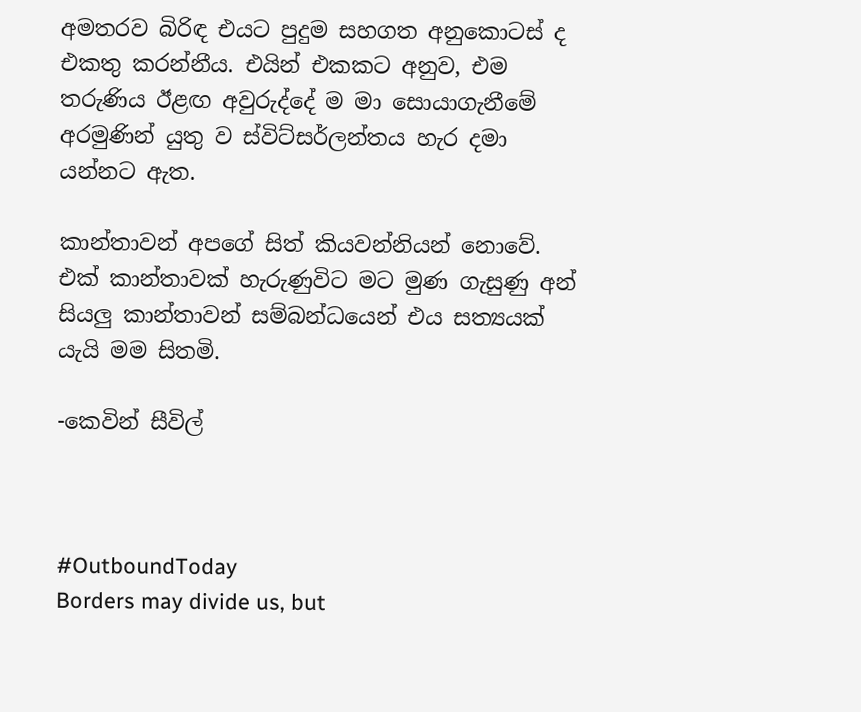අමතරව බිරිඳ එයට පුදුම සහගත අනුකොටස් ද එකතු කරන්නීය. එයින් එකකට අනුව, එම තරුණිය ඊළඟ අවුරුද්දේ ම මා සොයාගැනීමේ අරමුණින් යුතු ව ස්විට්සර්ලන්තය හැර දමා යන්නට ඇත.

කාන්තාවන් අපගේ සිත් කියවන්නියන් නොවේ. එක් කාන්තාවක් හැරුණුවිට මට මුණ ගැසුණු අන් සියලු කාන්තාවන් සම්බන්ධයෙන් එය සත්‍යයක් යැයි මම සිතමි.

-කෙවින් සීවිල්



#OutboundToday
Borders may divide us, but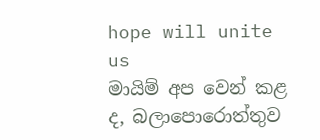hope will unite us
මායිම් අප වෙන් කළ ද, බලාපොරොත්තුව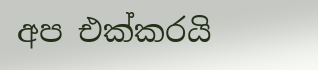අප එක්කරයි